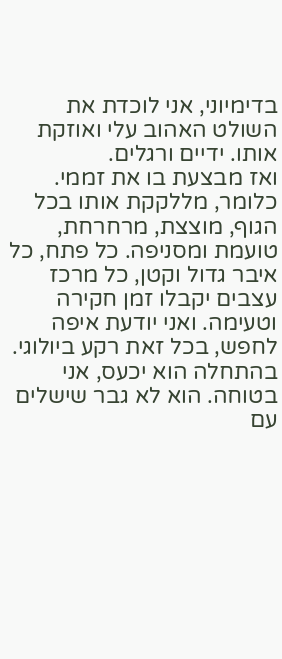בדימיוני, אני לוכדת את השולט האהוב עלי ואוזקת אותו. ידיים ורגלים.
ואז מבצעת בו את זממי. כלומר, מללקקת אותו בכל הגוף, מוצצת, מרחרחת, טועמת ומסניפה. כל פתח, כל איבר גדול וקטן, כל מרכז עצבים יקבלו זמן חקירה וטעימה. ואני יודעת איפה לחפש, בכל זאת רקע ביולוגי.
בהתחלה הוא יכעס, אני בטוחה. הוא לא גבר שישלים עם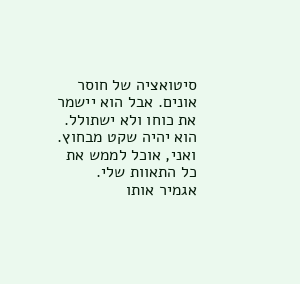סיטואציה של חוסר אונים. אבל הוא יישמר את כוחו ולא ישתולל. הוא יהיה שקט מבחוץ. ואני, אוכל לממש את כל התאוות שלי. אגמיר אותו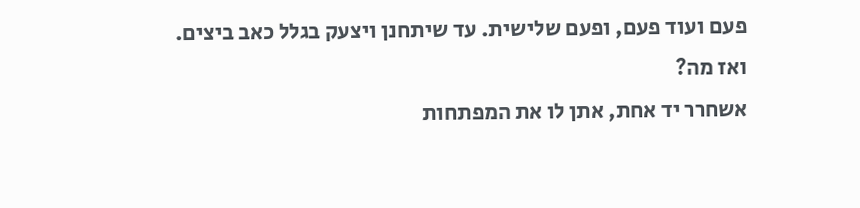פעם ועוד פעם, ופעם שלישית. עד שיתחנן ויצעק בגלל כאב ביצים.
ואז מה?
אשחרר יד אחת, אתן לו את המפתחות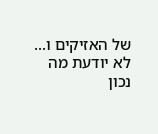של האזיקים ו...
לא יודעת מה נכון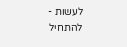לעשות - להתחיל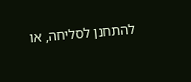להתחנן לסליחה, או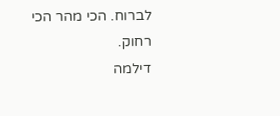לברוח. הכי מהר הכי רחוק.
דילמה